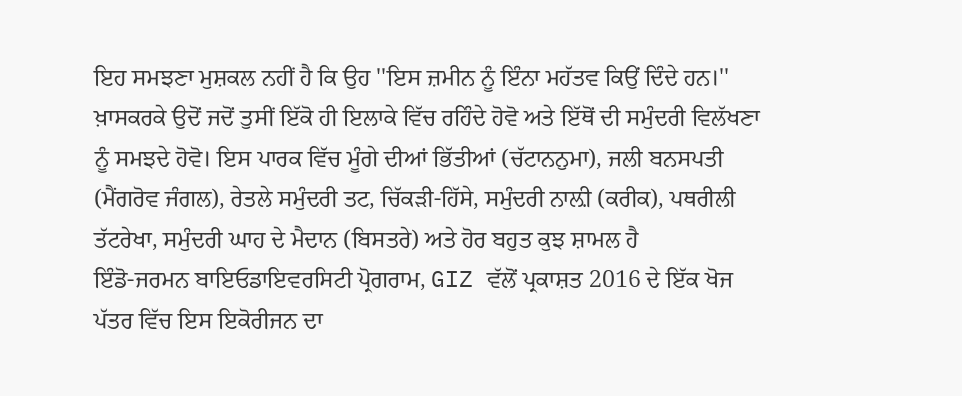ਇਹ ਸਮਝਣਾ ਮੁਸ਼ਕਲ ਨਹੀਂ ਹੈ ਕਿ ਉਹ ''ਇਸ ਜ਼ਮੀਨ ਨੂੰ ਇੰਨਾ ਮਹੱਤਵ ਕਿਉਂ ਦਿੰਦੇ ਹਨ।'' ਖ਼ਾਸਕਰਕੇ ਉਦੋਂ ਜਦੋਂ ਤੁਸੀਂ ਇੱਕੋ ਹੀ ਇਲਾਕੇ ਵਿੱਚ ਰਹਿੰਦੇ ਹੋਵੋ ਅਤੇ ਇੱਥੋਂ ਦੀ ਸਮੁੰਦਰੀ ਵਿਲੱਖਣਾ ਨੂੰ ਸਮਝਦੇ ਹੋਵੋ। ਇਸ ਪਾਰਕ ਵਿੱਚ ਮੂੰਗੇ ਦੀਆਂ ਭਿੱਤੀਆਂ (ਚੱਟਾਨਨੁਮਾ), ਜਲੀ ਬਨਸਪਤੀ (ਮੈਂਗਰੋਵ ਜੰਗਲ), ਰੇਤਲੇ ਸਮੁੰਦਰੀ ਤਟ, ਚਿੱਕੜੀ-ਹਿੱਸੇ, ਸਮੁੰਦਰੀ ਨਾਲ਼ੀ (ਕਰੀਕ), ਪਥਰੀਲੀ ਤੱਟਰੇਖਾ, ਸਮੁੰਦਰੀ ਘਾਹ ਦੇ ਮੈਦਾਨ (ਬਿਸਤਰੇ) ਅਤੇ ਹੋਰ ਬਹੁਤ ਕੁਝ ਸ਼ਾਮਲ ਹੈ
ਇੰਡੋ-ਜਰਮਨ ਬਾਇਓਡਾਇਵਰਸਿਟੀ ਪ੍ਰੋਗਰਾਮ, GIZ ਵੱਲੋਂ ਪ੍ਰਕਾਸ਼ਤ 2016 ਦੇ ਇੱਕ ਖੋਜ ਪੱਤਰ ਵਿੱਚ ਇਸ ਇਕੋਰੀਜਨ ਦਾ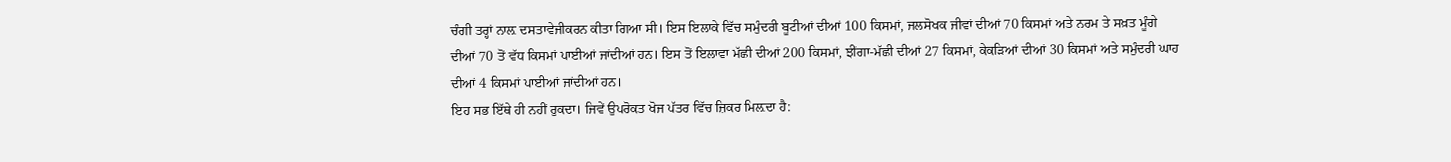ਚੰਗੀ ਤਰ੍ਹਾਂ ਨਾਲ਼ ਦਸਤਾਵੇਜੀਕਰਨ ਕੀਤਾ ਗਿਆ ਸੀ। ਇਸ ਇਲਾਕੇ ਵਿੱਚ ਸਮੁੰਦਰੀ ਬੂਟੀਆਂ ਦੀਆਂ 100 ਕਿਸਮਾਂ, ਜਲਸੋਖਕ ਜੀਵਾਂ ਦੀਆਂ 70 ਕਿਸਮਾਂ ਅਤੇ ਨਰਮ ਤੇ ਸਖ਼ਤ ਮੂੰਗੇ ਦੀਆਂ 70 ਤੋਂ ਵੱਧ ਕਿਸਮਾਂ ਪਾਈਆਂ ਜਾਂਦੀਆਂ ਹਨ। ਇਸ ਤੋਂ ਇਲਾਵਾ ਮੱਛੀ ਦੀਆਂ 200 ਕਿਸਮਾਂ, ਝੀਂਗਾ-ਮੱਛੀ ਦੀਆਂ 27 ਕਿਸਮਾਂ, ਕੇਕੜਿਆਂ ਦੀਆਂ 30 ਕਿਸਮਾਂ ਅਤੇ ਸਮੁੰਦਰੀ ਘਾਹ ਦੀਆਂ 4 ਕਿਸਮਾਂ ਪਾਈਆਂ ਜਾਂਦੀਆਂ ਹਨ।
ਇਹ ਸਭ ਇੱਥੇ ਹੀ ਨਹੀਂ ਰੁਕਦਾ। ਜਿਵੇਂ ਉਪਰੋਕਤ ਖੋਜ ਪੱਤਰ ਵਿੱਚ ਜ਼ਿਕਰ ਮਿਲ਼ਦਾ ਹੈ: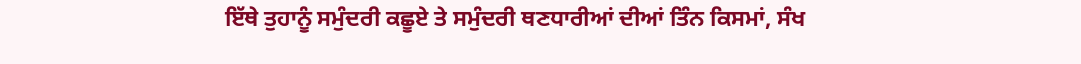ਇੱਥੇ ਤੁਹਾਨੂੰ ਸਮੁੰਦਰੀ ਕਛੂਏ ਤੇ ਸਮੁੰਦਰੀ ਥਣਧਾਰੀਆਂ ਦੀਆਂ ਤਿੰਨ ਕਿਸਮਾਂ, ਸੰਖ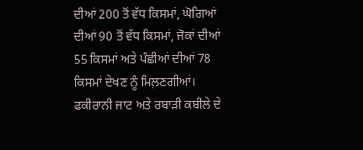ਦੀਆਂ 200 ਤੋਂ ਵੱਧ ਕਿਸਮਾਂ, ਘੋਗਿਆਂ ਦੀਆਂ 90 ਤੋਂ ਵੱਧ ਕਿਸਮਾਂ, ਜੋਕਾਂ ਦੀਆਂ 55 ਕਿਸਮਾਂ ਅਤੇ ਪੰਛੀਆਂ ਦੀਆਂ 78 ਕਿਸਮਾਂ ਦੇਖਣ ਨੂੰ ਮਿਲ਼ਣਗੀਆਂ।
ਫਕੀਰਾਨੀ ਜਾਟ ਅਤੇ ਰਬਾੜੀ ਕਬੀਲੇ ਦੇ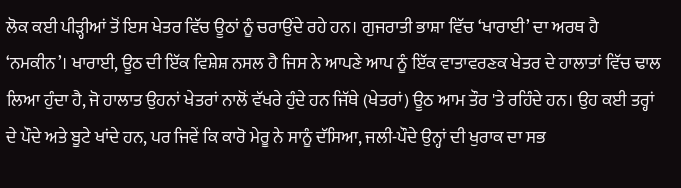ਲੋਕ ਕਈ ਪੀੜ੍ਹੀਆਂ ਤੋਂ ਇਸ ਖੇਤਰ ਵਿੱਚ ਊਠਾਂ ਨੂੰ ਚਰਾਉਂਦੇ ਰਹੇ ਹਨ। ਗੁਜਰਾਤੀ ਭਾਸ਼ਾ ਵਿੱਚ ‘ਖਾਰਾਈ’ ਦਾ ਅਰਥ ਹੈ ‘ਨਮਕੀਨ’। ਖਾਰਾਈ, ਊਠ ਦੀ ਇੱਕ ਵਿਸ਼ੇਸ਼ ਨਸਲ ਹੈ ਜਿਸ ਨੇ ਆਪਣੇ ਆਪ ਨੂੰ ਇੱਕ ਵਾਤਾਵਰਣਕ ਖੇਤਰ ਦੇ ਹਾਲਾਤਾਂ ਵਿੱਚ ਢਾਲ ਲਿਆ ਹੁੰਦਾ ਹੈ, ਜੋ ਹਾਲਾਤ ਉਹਨਾਂ ਖੇਤਰਾਂ ਨਾਲੋਂ ਵੱਖਰੇ ਹੁੰਦੇ ਹਨ ਜਿੱਥੇ (ਖੇਤਰਾਂ) ਊਠ ਆਮ ਤੌਰ 'ਤੇ ਰਹਿੰਦੇ ਹਨ। ਉਹ ਕਈ ਤਰ੍ਹਾਂ ਦੇ ਪੌਦੇ ਅਤੇ ਬੂਟੇ ਖਾਂਦੇ ਹਨ, ਪਰ ਜਿਵੇਂ ਕਿ ਕਾਰੋ ਮੇਰੂ ਨੇ ਸਾਨੂੰ ਦੱਸਿਆ, ਜਲੀ-ਪੌਦੇ ਉਨ੍ਹਾਂ ਦੀ ਖੁਰਾਕ ਦਾ ਸਭ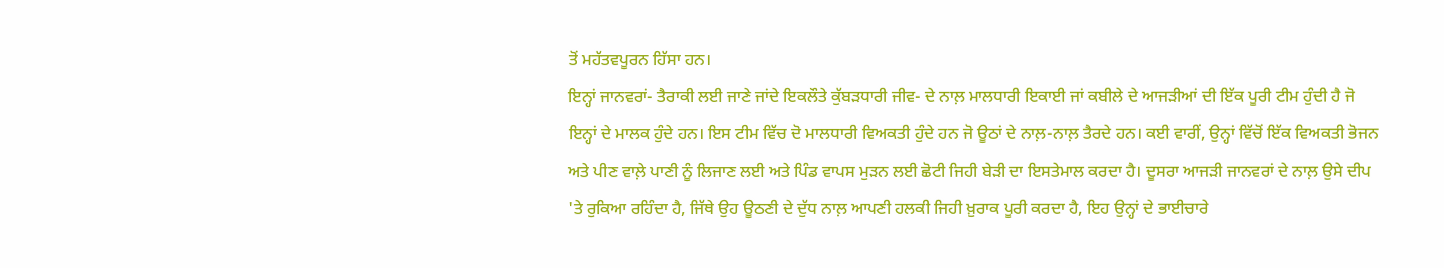ਤੋਂ ਮਹੱਤਵਪੂਰਨ ਹਿੱਸਾ ਹਨ।
ਇਨ੍ਹਾਂ ਜਾਨਵਰਾਂ- ਤੈਰਾਕੀ ਲਈ ਜਾਣੇ ਜਾਂਦੇ ਇਕਲੌਤੇ ਕੁੱਬੜਧਾਰੀ ਜੀਵ- ਦੇ ਨਾਲ਼ ਮਾਲਧਾਰੀ ਇਕਾਈ ਜਾਂ ਕਬੀਲੇ ਦੇ ਆਜੜੀਆਂ ਦੀ ਇੱਕ ਪੂਰੀ ਟੀਮ ਹੁੰਦੀ ਹੈ ਜੋ ਇਨ੍ਹਾਂ ਦੇ ਮਾਲਕ ਹੁੰਦੇ ਹਨ। ਇਸ ਟੀਮ ਵਿੱਚ ਦੋ ਮਾਲਧਾਰੀ ਵਿਅਕਤੀ ਹੁੰਦੇ ਹਨ ਜੋ ਊਠਾਂ ਦੇ ਨਾਲ਼-ਨਾਲ਼ ਤੈਰਦੇ ਹਨ। ਕਈ ਵਾਰੀਂ, ਉਨ੍ਹਾਂ ਵਿੱਚੋਂ ਇੱਕ ਵਿਅਕਤੀ ਭੋਜਨ ਅਤੇ ਪੀਣ ਵਾਲ਼ੇ ਪਾਣੀ ਨੂੰ ਲਿਜਾਣ ਲਈ ਅਤੇ ਪਿੰਡ ਵਾਪਸ ਮੁੜਨ ਲਈ ਛੋਟੀ ਜਿਹੀ ਬੇੜੀ ਦਾ ਇਸਤੇਮਾਲ ਕਰਦਾ ਹੈ। ਦੂਸਰਾ ਆਜੜੀ ਜਾਨਵਰਾਂ ਦੇ ਨਾਲ਼ ਉਸੇ ਦੀਪ 'ਤੇ ਰੁਕਿਆ ਰਹਿੰਦਾ ਹੈ, ਜਿੱਥੇ ਉਹ ਊਠਣੀ ਦੇ ਦੁੱਧ ਨਾਲ਼ ਆਪਣੀ ਹਲਕੀ ਜਿਹੀ ਖ਼ੁਰਾਕ ਪੂਰੀ ਕਰਦਾ ਹੈ, ਇਹ ਉਨ੍ਹਾਂ ਦੇ ਭਾਈਚਾਰੇ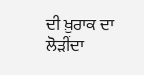ਦੀ ਖ਼ੁਰਾਕ ਦਾ ਲੋੜੀਂਦਾ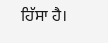ਹਿੱਸਾ ਹੈ।